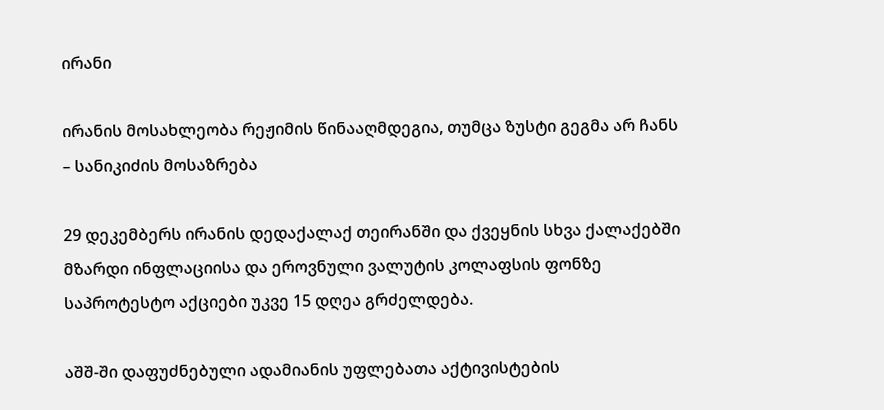ირანი

ირანის მოსახლეობა რეჟიმის წინააღმდეგია, თუმცა ზუსტი გეგმა არ ჩანს – სანიკიძის მოსაზრება

29 დეკემბერს ირანის დედაქალაქ თეირანში და ქვეყნის სხვა ქალაქებში მზარდი ინფლაციისა და ეროვნული ვალუტის კოლაფსის ფონზე საპროტესტო აქციები უკვე 15 დღეა გრძელდება.

აშშ-ში დაფუძნებული ადამიანის უფლებათა აქტივისტების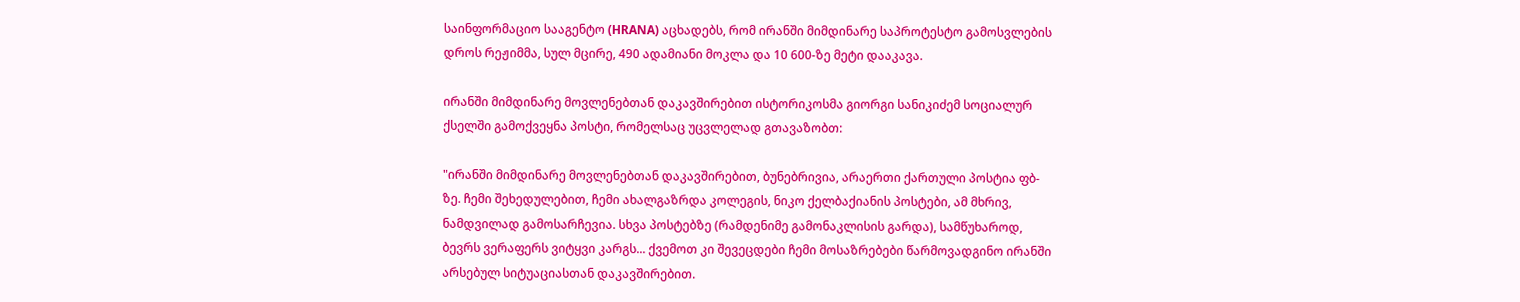საინფორმაციო სააგენტო (HRANA) აცხადებს, რომ ირანში მიმდინარე საპროტესტო გამოსვლების დროს რეჟიმმა, სულ მცირე, 490 ადამიანი მოკლა და 10 600-ზე მეტი დააკავა.

ირანში მიმდინარე მოვლენებთან დაკავშირებით ისტორიკოსმა გიორგი სანიკიძემ სოციალურ ქსელში გამოქვეყნა პოსტი, რომელსაც უცვლელად გთავაზობთ:

"ირანში მიმდინარე მოვლენებთან დაკავშირებით, ბუნებრივია, არაერთი ქართული პოსტია ფბ-ზე. ჩემი შეხედულებით, ჩემი ახალგაზრდა კოლეგის, ნიკო ქელბაქიანის პოსტები, ამ მხრივ, ნამდვილად გამოსარჩევია. სხვა პოსტებზე (რამდენიმე გამონაკლისის გარდა), სამწუხაროდ, ბევრს ვერაფერს ვიტყვი კარგს... ქვემოთ კი შევეცდები ჩემი მოსაზრებები წარმოვადგინო ირანში არსებულ სიტუაციასთან დაკავშირებით.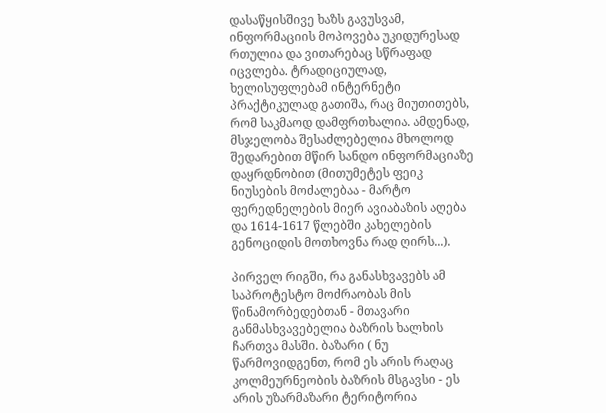დასაწყისშივე ხაზს გავუსვამ, ინფორმაციის მოპოვება უკიდურესად რთულია და ვითარებაც სწრაფად იცვლება. ტრადიციულად, ხელისუფლებამ ინტერნეტი პრაქტიკულად გათიშა, რაც მიუთითებს, რომ საკმაოდ დამფრთხალია. ამდენად, მსჯელობა შესაძლებელია მხოლოდ შედარებით მწირ სანდო ინფორმაციაზე დაყრდნობით (მითუმეტეს ფეიკ ნიუსების მოძალებაა - მარტო ფერედნელების მიერ ავიაბაზის აღება და 1614-1617 წლებში კახელების გენოციდის მოთხოვნა რად ღირს...).

პირველ რიგში, რა განასხვავებს ამ საპროტესტო მოძრაობას მის წინამორბედებთან - მთავარი განმასხვავებელია ბაზრის ხალხის ჩართვა მასში. ბაზარი ( ნუ წარმოვიდგენთ, რომ ეს არის რაღაც კოლმეურნეობის ბაზრის მსგავსი - ეს არის უზარმაზარი ტერიტორია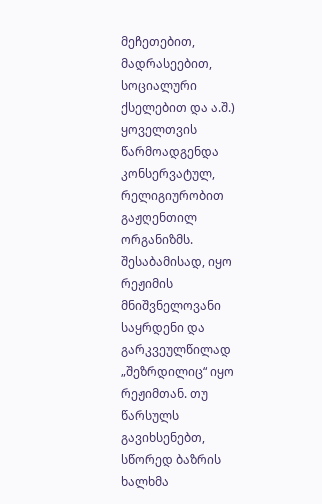მეჩეთებით, მადრასეებით, სოციალური ქსელებით და ა.შ.) ყოველთვის წარმოადგენდა კონსერვატულ, რელიგიურობით გაჟღენთილ ორგანიზმს. შესაბამისად, იყო რეჟიმის მნიშვნელოვანი საყრდენი და გარკვეულწილად „შეზრდილიც“ იყო რეჟიმთან. თუ წარსულს გავიხსენებთ, სწორედ ბაზრის ხალხმა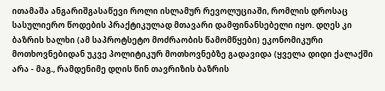ითამაშა ანგარიშგასაწევი როლი ისლამურ რევოლუციაში, რომლის დროსაც სასულიერო წოდების პრაქტიკულად მთავარი დამფინანსებელი იყო. დღეს კი ბაზრის ხალხი (ამ საპროტსეტო მოძრაობის წამომწყები) ეკონომიკური მოთხოვნებიდან უკვე პოლიტიკურ მოთხოვნებზე გადავიდა (ყველა დიდი ქალაქში არა - მაგ., რამდენიმე დღის წინ თავრიზის ბაზრის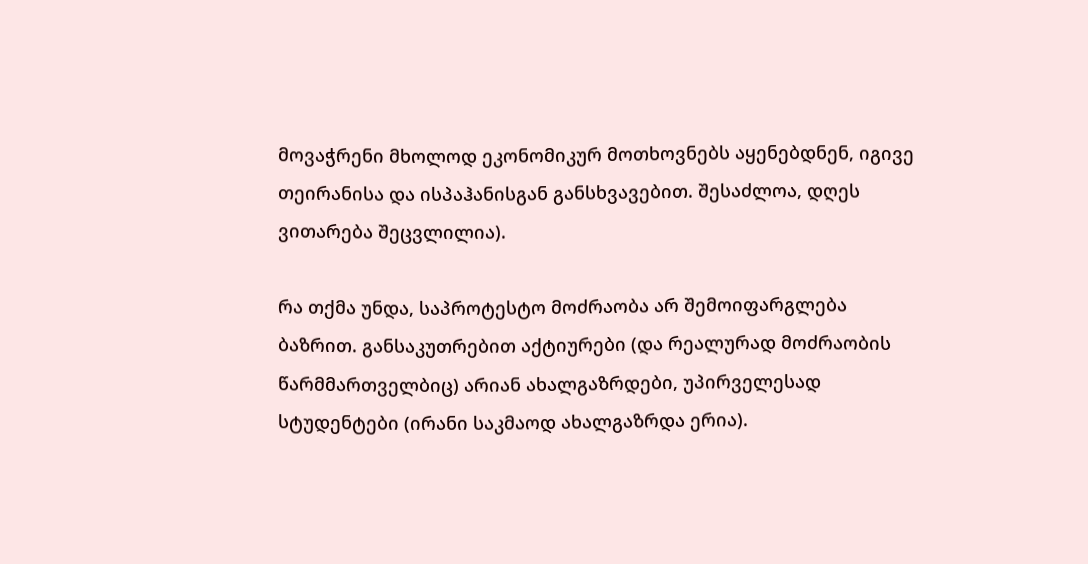მოვაჭრენი მხოლოდ ეკონომიკურ მოთხოვნებს აყენებდნენ, იგივე თეირანისა და ისპაჰანისგან განსხვავებით. შესაძლოა, დღეს ვითარება შეცვლილია).

რა თქმა უნდა, საპროტესტო მოძრაობა არ შემოიფარგლება ბაზრით. განსაკუთრებით აქტიურები (და რეალურად მოძრაობის წარმმართველბიც) არიან ახალგაზრდები, უპირველესად სტუდენტები (ირანი საკმაოდ ახალგაზრდა ერია).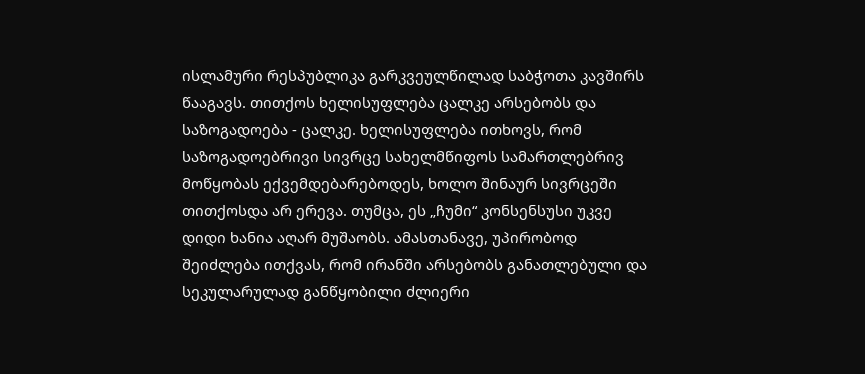ისლამური რესპუბლიკა გარკვეულწილად საბჭოთა კავშირს წააგავს. თითქოს ხელისუფლება ცალკე არსებობს და საზოგადოება - ცალკე. ხელისუფლება ითხოვს, რომ საზოგადოებრივი სივრცე სახელმწიფოს სამართლებრივ მოწყობას ექვემდებარებოდეს, ხოლო შინაურ სივრცეში თითქოსდა არ ერევა. თუმცა, ეს „ჩუმი“ კონსენსუსი უკვე დიდი ხანია აღარ მუშაობს. ამასთანავე, უპირობოდ შეიძლება ითქვას, რომ ირანში არსებობს განათლებული და სეკულარულად განწყობილი ძლიერი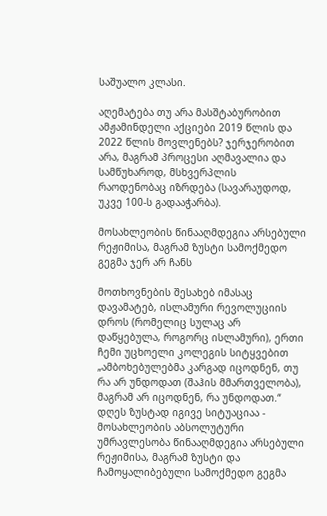საშუალო კლასი.

აღემატება თუ არა მასშტაბურობით ამჟამინდელი აქციები 2019 წლის და 2022 წლის მოვლენებს? ჯერჯერობით არა, მაგრამ პროცესი აღმავალია და სამწუხაროდ, მსხვერპლის რაოდენობაც იზრდება (სავარაუდოდ, უკვე 100-ს გადააჭარბა).

მოსახლეობის წინააღმდეგია არსებული რეჟიმისა, მაგრამ ზუსტი სამოქმედო გეგმა ჯერ არ ჩანს

მოთხოვნების შესახებ იმასაც დავამატებ, ისლამური რევოლუციის დროს (რომელიც სულაც არ დაწყებულა, როგორც ისლამური), ერთი ჩემი უცხოელი კოლეგის სიტყვებით „ამბოხებულებმა კარგად იცოდნენ, თუ რა არ უნდოდათ (შაჰის მმართველობა), მაგრამ არ იცოდნენ, რა უნდოდათ.“ დღეს ზუსტად იგივე სიტუაციაა - მოსახლეობის აბსოლუტური უმრავლესობა წინააღმდეგია არსებული რეჟიმისა, მაგრამ ზუსტი და ჩამოყალიბებული სამოქმედო გეგმა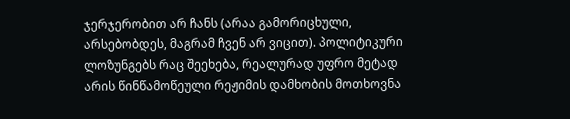ჯერჯერობით არ ჩანს (არაა გამორიცხული, არსებობდეს, მაგრამ ჩვენ არ ვიცით). პოლიტიკური ლოზუნგებს რაც შეეხება, რეალურად უფრო მეტად არის წინწამოწეული რეჟიმის დამხობის მოთხოვნა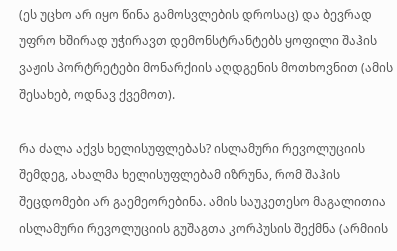(ეს უცხო არ იყო წინა გამოსვლების დროსაც) და ბევრად უფრო ხშირად უჭირავთ დემონსტრანტებს ყოფილი შაჰის ვაჟის პორტრეტები მონარქიის აღდგენის მოთხოვნით (ამის შესახებ, ოდნავ ქვემოთ).

რა ძალა აქვს ხელისუფლებას? ისლამური რევოლუციის შემდეგ, ახალმა ხელისუფლებამ იზრუნა, რომ შაჰის შეცდომები არ გაემეორებინა. ამის საუკეთესო მაგალითია ისლამური რევოლუციის გუშაგთა კორპუსის შექმნა (არმიის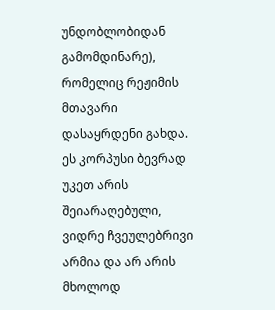უნდობლობიდან გამომდინარე), რომელიც რეჟიმის მთავარი დასაყრდენი გახდა. ეს კორპუსი ბევრად უკეთ არის შეიარაღებული, ვიდრე ჩვეულებრივი არმია და არ არის მხოლოდ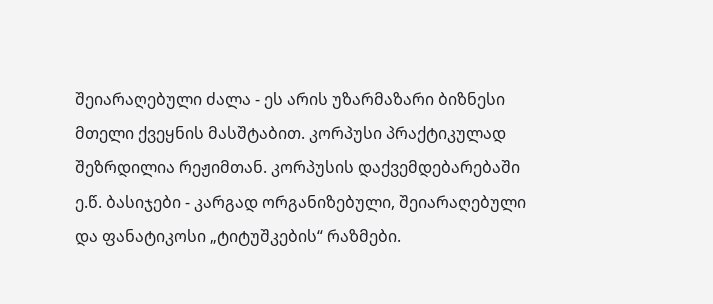შეიარაღებული ძალა - ეს არის უზარმაზარი ბიზნესი მთელი ქვეყნის მასშტაბით. კორპუსი პრაქტიკულად შეზრდილია რეჟიმთან. კორპუსის დაქვემდებარებაში ე.წ. ბასიჯები - კარგად ორგანიზებული, შეიარაღებული და ფანატიკოსი „ტიტუშკების“ რაზმები.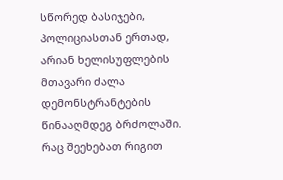სწორედ ბასიჯები, პოლიციასთან ერთად, არიან ხელისუფლების მთავარი ძალა დემონსტრანტების წინააღმდეგ ბრძოლაში. რაც შეეხებათ რიგით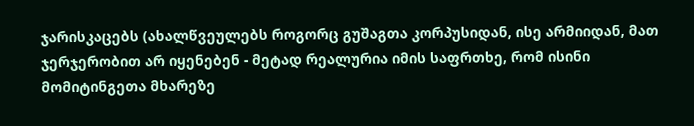ჯარისკაცებს (ახალწვეულებს როგორც გუშაგთა კორპუსიდან, ისე არმიიდან, მათ ჯერჯერობით არ იყენებენ - მეტად რეალურია იმის საფრთხე, რომ ისინი მომიტინგეთა მხარეზე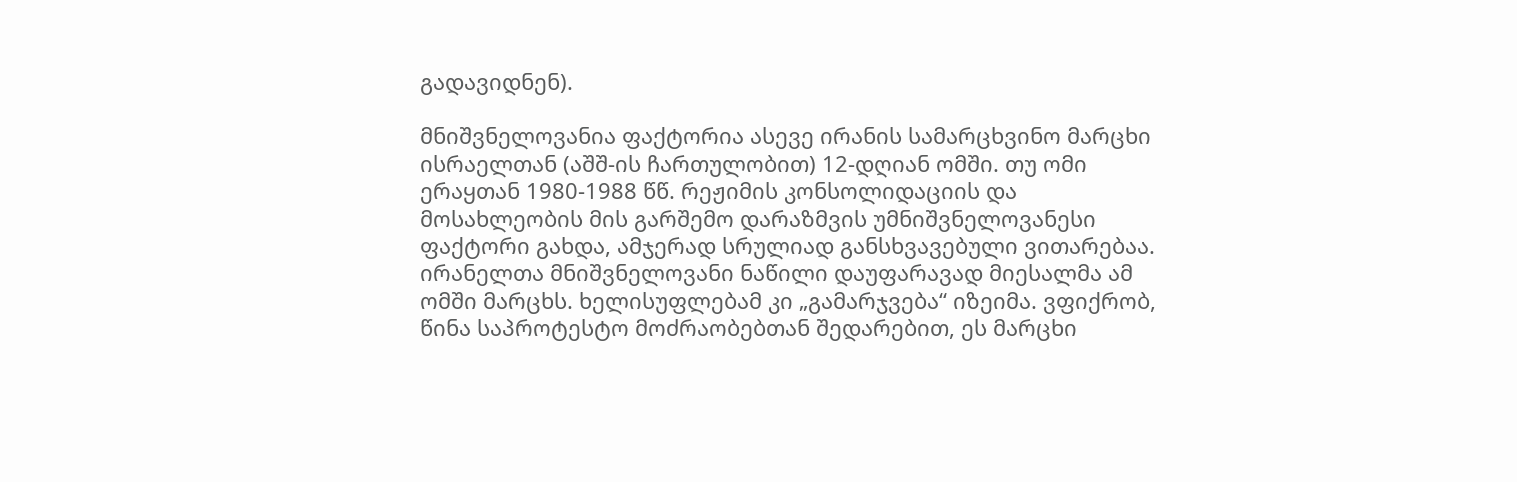გადავიდნენ).

მნიშვნელოვანია ფაქტორია ასევე ირანის სამარცხვინო მარცხი ისრაელთან (აშშ-ის ჩართულობით) 12-დღიან ომში. თუ ომი ერაყთან 1980-1988 წწ. რეჟიმის კონსოლიდაციის და მოსახლეობის მის გარშემო დარაზმვის უმნიშვნელოვანესი ფაქტორი გახდა, ამჯერად სრულიად განსხვავებული ვითარებაა. ირანელთა მნიშვნელოვანი ნაწილი დაუფარავად მიესალმა ამ ომში მარცხს. ხელისუფლებამ კი „გამარჯვება“ იზეიმა. ვფიქრობ, წინა საპროტესტო მოძრაობებთან შედარებით, ეს მარცხი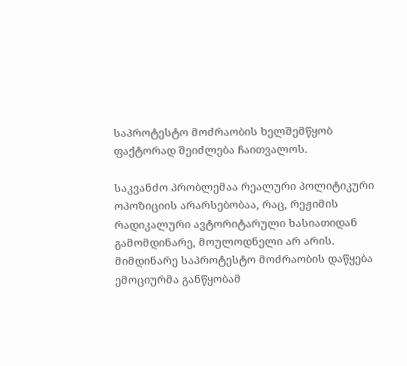საპროტესტო მოძრაობის ხელშემწყობ ფაქტორად შეიძლება ჩაითვალოს.

საკვანძო პრობლემაა რეალური პოლიტიკური ოპოზიციის არარსებობაა, რაც, რეჟიმის რადიკალური ავტორიტარული ხასიათიდან გამომდინარე, მოულოდნელი არ არის. მიმდინარე საპროტესტო მოძრაობის დაწყება ემოციურმა განწყობამ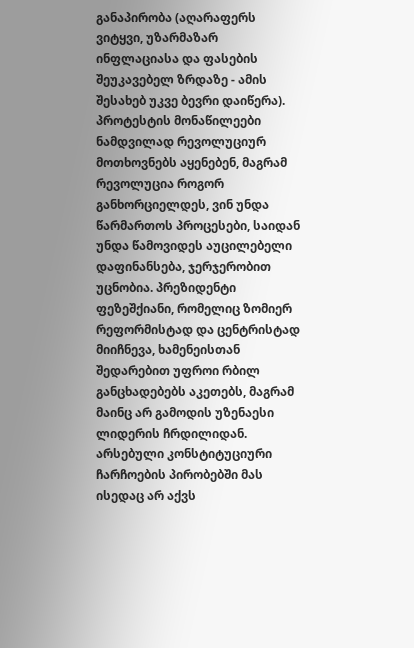განაპირობა (აღარაფერს ვიტყვი, უზარმაზარ ინფლაციასა და ფასების შეუკავებელ ზრდაზე - ამის შესახებ უკვე ბევრი დაიწერა). პროტესტის მონაწილეები ნამდვილად რევოლუციურ მოთხოვნებს აყენებენ, მაგრამ რევოლუცია როგორ განხორციელდეს, ვინ უნდა წარმართოს პროცესები, საიდან უნდა წამოვიდეს აუცილებელი დაფინანსება, ჯერჯერობით უცნობია. პრეზიდენტი ფეზეშქიანი, რომელიც ზომიერ რეფორმისტად და ცენტრისტად მიიჩნევა, ხამენეისთან შედარებით უფროი რბილ განცხადებებს აკეთებს, მაგრამ მაინც არ გამოდის უზენაესი ლიდერის ჩრდილიდან. არსებული კონსტიტუციური ჩარჩოების პირობებში მას ისედაც არ აქვს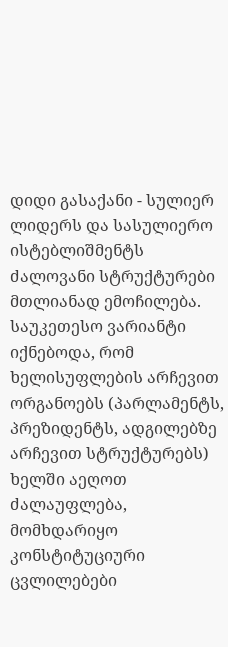დიდი გასაქანი - სულიერ ლიდერს და სასულიერო ისტებლიშმენტს ძალოვანი სტრუქტურები მთლიანად ემოჩილება. საუკეთესო ვარიანტი იქნებოდა, რომ ხელისუფლების არჩევით ორგანოებს (პარლამენტს, პრეზიდენტს, ადგილებზე არჩევით სტრუქტურებს) ხელში აეღოთ ძალაუფლება, მომხდარიყო კონსტიტუციური ცვლილებები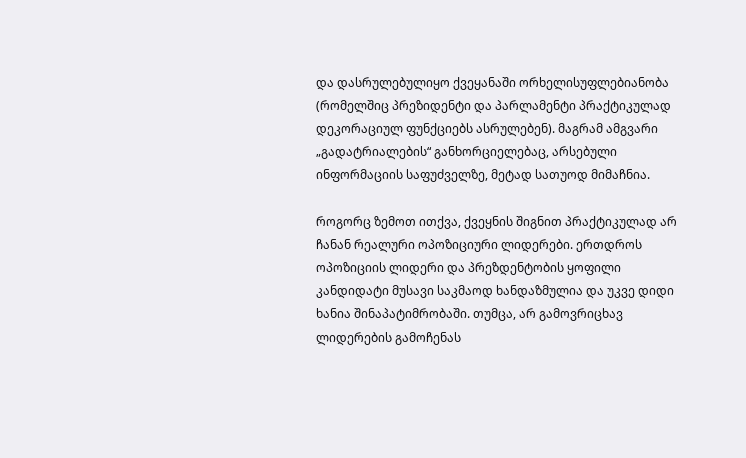და დასრულებულიყო ქვეყანაში ორხელისუფლებიანობა (რომელშიც პრეზიდენტი და პარლამენტი პრაქტიკულად დეკორაციულ ფუნქციებს ასრულებენ). მაგრამ ამგვარი „გადატრიალების“ განხორციელებაც, არსებული ინფორმაციის საფუძველზე, მეტად სათუოდ მიმაჩნია.

როგორც ზემოთ ითქვა, ქვეყნის შიგნით პრაქტიკულად არ ჩანან რეალური ოპოზიციური ლიდერები. ერთდროს ოპოზიციის ლიდერი და პრეზდენტობის ყოფილი კანდიდატი მუსავი საკმაოდ ხანდაზმულია და უკვე დიდი ხანია შინაპატიმრობაში. თუმცა, არ გამოვრიცხავ ლიდერების გამოჩენას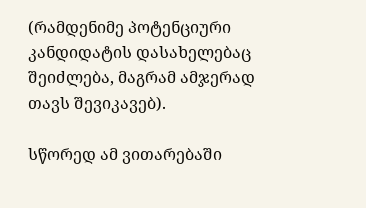(რამდენიმე პოტენციური კანდიდატის დასახელებაც შეიძლება, მაგრამ ამჯერად თავს შევიკავებ).

სწორედ ამ ვითარებაში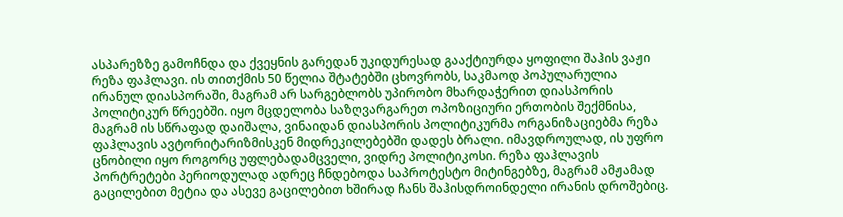ასპარეზზე გამოჩნდა და ქვეყნის გარედან უკიდურესად გააქტიურდა ყოფილი შაჰის ვაჟი რეზა ფაჰლავი. ის თითქმის 50 წელია შტატებში ცხოვრობს, საკმაოდ პოპულარულია ირანულ დიასპორაში, მაგრამ არ სარგებლობს უპირობო მხარდაჭერით დიასპორის პოლიტიკურ წრეებში. იყო მცდელობა საზღვარგარეთ ოპოზიციური ერთობის შექმნისა, მაგრამ ის სწრაფად დაიშალა, ვინაიდან დიასპორის პოლიტიკურმა ორგანიზაციებმა რეზა ფაჰლავის ავტორიტარიზმისკენ მიდრეკილებებში დადეს ბრალი. იმავდროულად, ის უფრო ცნობილი იყო როგორც უფლებადამცველი, ვიდრე პოლიტიკოსი. რეზა ფაჰლავის პორტრეტები პერიოდულად ადრეც ჩნდებოდა საპროტესტო მიტინგებზე, მაგრამ ამჟამად გაცილებით მეტია და ასევე გაცილებით ხშირად ჩანს შაჰისდროინდელი ირანის დროშებიც.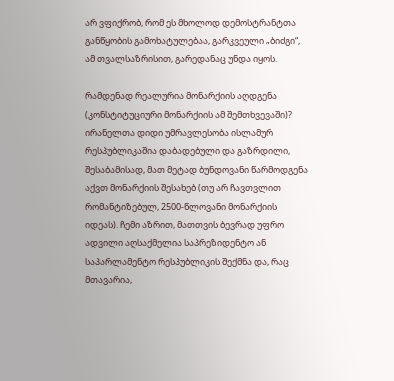არ ვფიქრობ, რომ ეს მხოლოდ დემოსტრანტთა განწყობის გამოხატულებაა, გარკვეული „ბიძგი“, ამ თვალსაზრისით, გარედანაც უნდა იყოს.

რამდენად რეალურია მონარქიის აღდგენა (კონსტიტუციური მონარქიის ამ შემთხვევაში)? ირანელთა დიდი უმრავლესობა ისლამურ რესპუბლიკაშია დაბადებული და გაზრდილი, შესაბამისად, მათ მეტად ბუნდოვანი წარმოდგენა აქვთ მონარქიის შესახებ (თუ არ ჩავთვლით რომანტიზებულ, 2500-წლოვანი მონარქიის იდეას). ჩემი აზრით, მათთვის ბევრად უფრო ადვილი აღსაქმელია საპრეზიდენტო ან საპარლამენტო რესპუბლიკის შექმნა და, რაც მთავარია,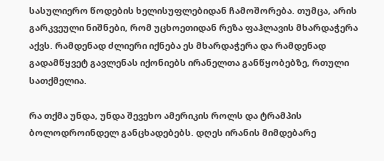სასულიერო წოდების ხელისუფლებიდან ჩამოშორება. თუმცა, არის გარკვეული ნიშნები, რომ უცხოეთიდან რეზა ფაჰლავის მხარდაჭერა აქვს. რამდენად ძლიერი იქნება ეს მხარდაჭერა და რამდენად გადამწყვეტ გავლენას იქონიებს ირანელთა განწყობებზე, რთული სათქმელია.

რა თქმა უნდა, უნდა შევეხო ამერიკის როლს და ტრამპის ბოლოდროინდელ განცხადებებს. დღეს ირანის მიმდებარე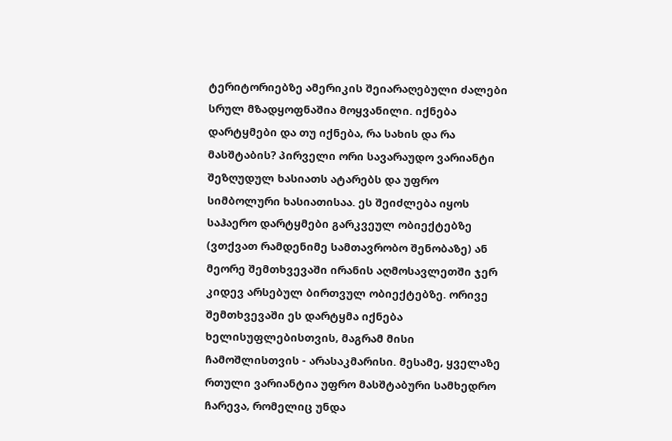ტერიტორიებზე ამერიკის შეიარაღებული ძალები სრულ მზადყოფნაშია მოყვანილი. იქნება დარტყმები და თუ იქნება, რა სახის და რა მასშტაბის? პირველი ორი სავარაუდო ვარიანტი შეზღუდულ ხასიათს ატარებს და უფრო სიმბოლური ხასიათისაა. ეს შეიძლება იყოს საჰაერო დარტყმები გარკვეულ ობიექტებზე (ვთქვათ რამდენიმე სამთავრობო შენობაზე) ან მეორე შემთხვევაში ირანის აღმოსავლეთში ჯერ კიდევ არსებულ ბირთვულ ობიექტებზე. ორივე შემთხვევაში ეს დარტყმა იქნება ხელისუფლებისთვის, მაგრამ მისი ჩამოშლისთვის - არასაკმარისი. მესამე, ყველაზე რთული ვარიანტია უფრო მასშტაბური სამხედრო ჩარევა, რომელიც უნდა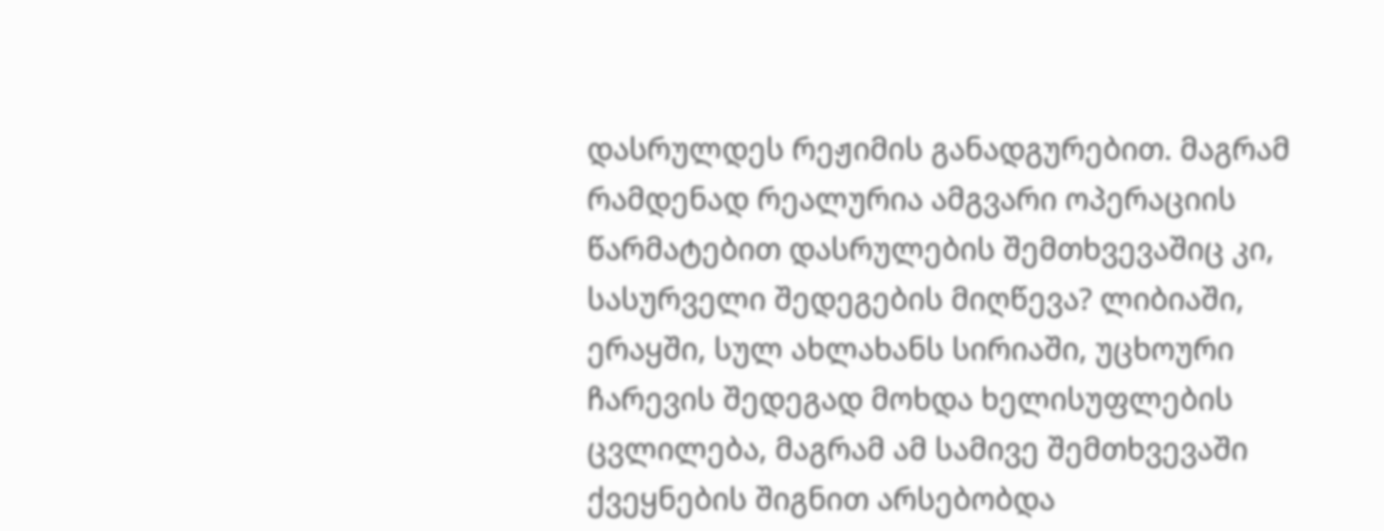დასრულდეს რეჟიმის განადგურებით. მაგრამ რამდენად რეალურია ამგვარი ოპერაციის წარმატებით დასრულების შემთხვევაშიც კი, სასურველი შედეგების მიღწევა? ლიბიაში, ერაყში, სულ ახლახანს სირიაში, უცხოური ჩარევის შედეგად მოხდა ხელისუფლების ცვლილება, მაგრამ ამ სამივე შემთხვევაში ქვეყნების შიგნით არსებობდა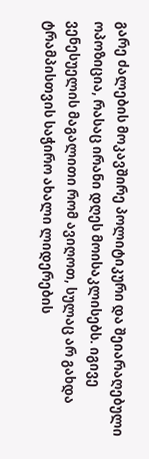გარე ძალების მოკავშირე პოლიტიკური და შეიარაღებული ოპოზიცია, რასაც ირანი დღეს მოისაკლისებს. იგივე ვენესუელის მაგალითი რომ ავიღოთ, სულაც არ გახდა ტრამპისთვის საჭირო ახალი ლიდერების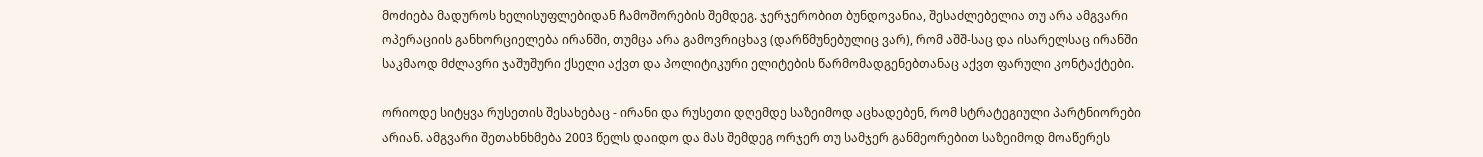მოძიება მადუროს ხელისუფლებიდან ჩამოშორების შემდეგ. ჯერჯერობით ბუნდოვანია, შესაძლებელია თუ არა ამგვარი ოპერაციის განხორციელება ირანში, თუმცა არა გამოვრიცხავ (დარწმუნებულიც ვარ), რომ აშშ-საც და ისარელსაც ირანში საკმაოდ მძლავრი ჯაშუშური ქსელი აქვთ და პოლიტიკური ელიტების წარმომადგენებთანაც აქვთ ფარული კონტაქტები.

ორიოდე სიტყვა რუსეთის შესახებაც - ირანი და რუსეთი დღემდე საზეიმოდ აცხადებენ, რომ სტრატეგიული პარტნიორები არიან. ამგვარი შეთახნხმება 2003 წელს დაიდო და მას შემდეგ ორჯერ თუ სამჯერ განმეორებით საზეიმოდ მოაწერეს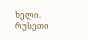ხელი. რუსეთი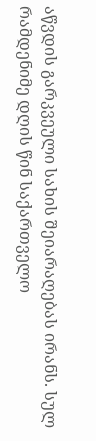აწვდის გარკვეული სახის შეიარაღებას ირანს. სულ რამდენიმე დღის წინ საქართველო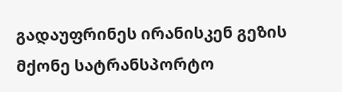გადაუფრინეს ირანისკენ გეზის მქონე სატრანსპორტო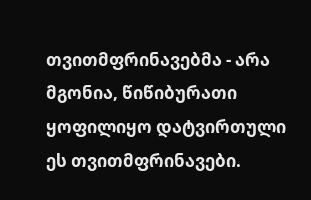თვითმფრინავებმა - არა მგონია, წიწიბურათი ყოფილიყო დატვირთული ეს თვითმფრინავები.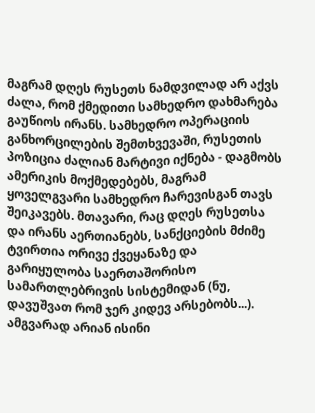მაგრამ დღეს რუსეთს ნამდვილად არ აქვს ძალა, რომ ქმედითი სამხედრო დახმარება გაუწიოს ირანს. სამხედრო ოპერაციის განხორცილების შემთხვევაში, რუსეთის პოზიცია ძალიან მარტივი იქნება - დაგმობს ამერიკის მოქმედებებს, მაგრამ ყოველგვარი სამხედრო ჩარევისგან თავს შეიკავებს. მთავარი, რაც დღეს რუსეთსა და ირანს აერთიანებს, სანქციების მძიმე ტვირთია ორივე ქვეყანაზე და გარიყულობა საერთაშორისო სამართლებრივის სისტემიდან (ნუ, დავუშვათ რომ ჯერ კიდევ არსებობს...). ამგვარად არიან ისინი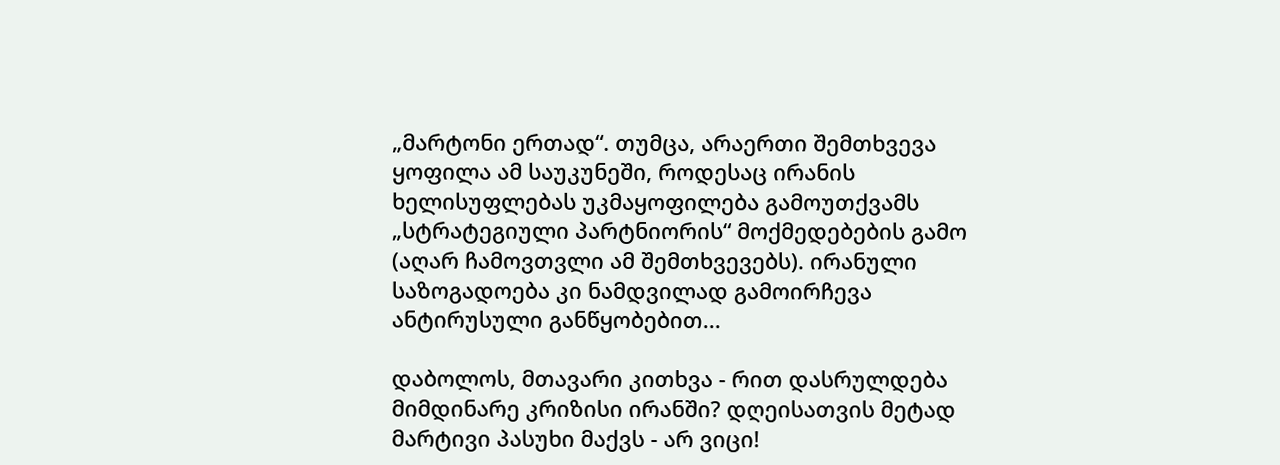„მარტონი ერთად“. თუმცა, არაერთი შემთხვევა ყოფილა ამ საუკუნეში, როდესაც ირანის ხელისუფლებას უკმაყოფილება გამოუთქვამს „სტრატეგიული პარტნიორის“ მოქმედებების გამო (აღარ ჩამოვთვლი ამ შემთხვევებს). ირანული საზოგადოება კი ნამდვილად გამოირჩევა ანტირუსული განწყობებით...

დაბოლოს, მთავარი კითხვა - რით დასრულდება მიმდინარე კრიზისი ირანში? დღეისათვის მეტად მარტივი პასუხი მაქვს - არ ვიცი!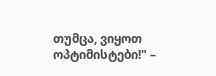თუმცა, ვიყოთ ოპტიმისტები!" –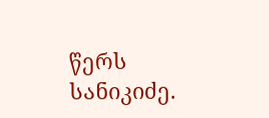წერს სანიკიძე.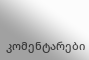კომენტარები